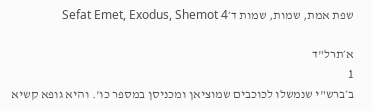שפת אמת, שמות, שמות ד׳Sefat Emet, Exodus, Shemot 4

א׳תרל"ד
1
ב׳ברש"י שנמשלו לכוכבים שמוציאן ומכניסן במספר כו'. והיא גופא קשיא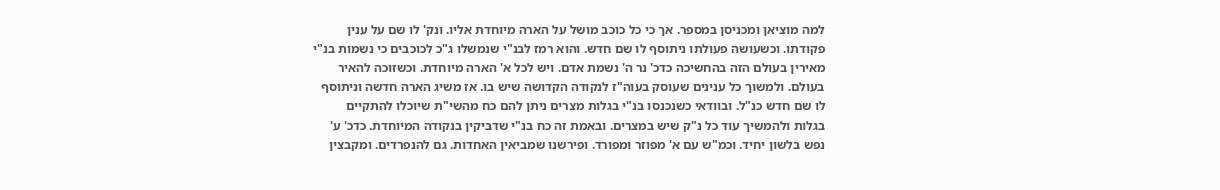למה מוציאן ומכניסן במספר. אך כי כל כוכב מושל על הארה מיוחדת אליו. ונק' לו שם על ענין פקודתו. וכשעושה פעולתו ניתוסף לו שם חדש. והוא רמז לבנ"י שנמשלו ג"כ לכוכבים כי נשמות בנ"י מאירין בעולם הזה בהחשיכה כדכ' נר ה' נשמת אדם. ויש לכל א' הארה מיוחדת. וכשזוכה להאיר בעולם. ולמשוך כל ענינים שעוסק בעוה"ז לנקודה הקדושה שיש בו. אז משיג הארה חדשה וניתוסף לו שם חדש כנ"ל. ובוודאי כשנכנסו בנ"י בגלות מצרים ניתן להם כח מהשי"ת שיוכלו להתקיים בגלות ולהמשיך עוד כל נ"ק שיש במצרים. ובאמת זה כח בנ"י שדביקין בנקודה המיוחדת. כדכ' ע' נפש בלשון יחיד. וכמ"ש עם א' מפוזר ומפורד. ופירשנו שמביאין האחדות. גם להנפרדים. ומקבצין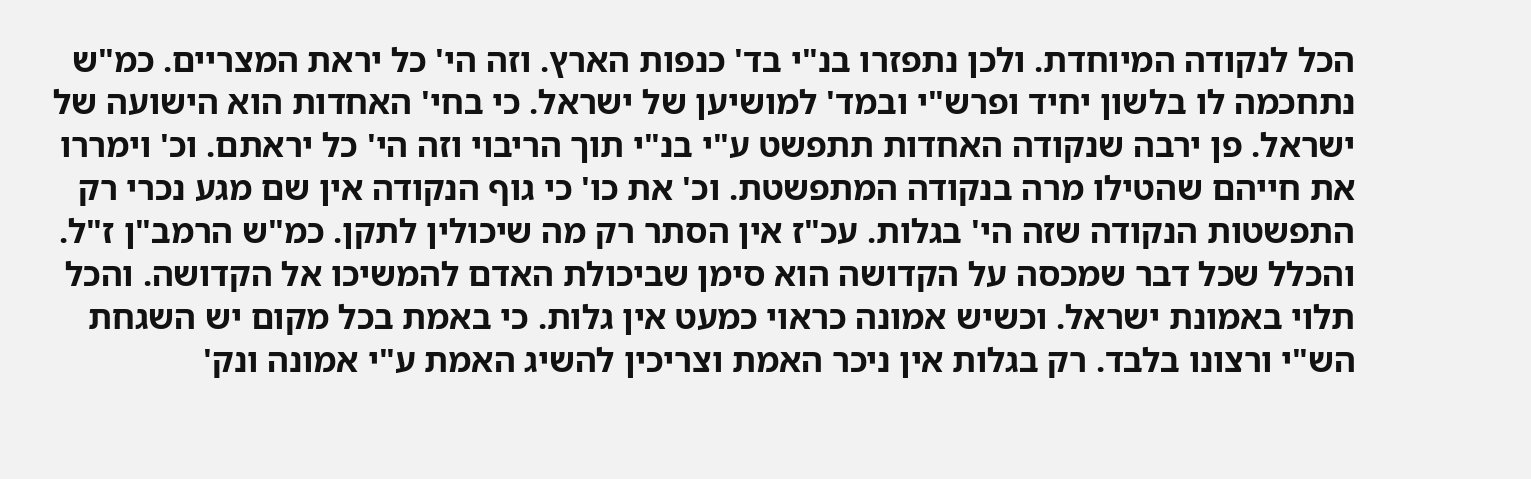הכל לנקודה המיוחדת. ולכן נתפזרו בנ"י בד' כנפות הארץ. וזה הי' כל יראת המצריים. כמ"ש נתחכמה לו בלשון יחיד ופרש"י ובמד' למושיען של ישראל. כי בחי' האחדות הוא הישועה של ישראל. פן ירבה שנקודה האחדות תתפשט ע"י בנ"י תוך הריבוי וזה הי' כל יראתם. וכ' וימררו את חייהם שהטילו מרה בנקודה המתפשטת. וכ' את כו' כי גוף הנקודה אין שם מגע נכרי רק התפשטות הנקודה שזה הי' בגלות. עכ"ז אין הסתר רק מה שיכולין לתקן. כמ"ש הרמב"ן ז"ל. והכלל שכל דבר שמכסה על הקדושה הוא סימן שביכולת האדם להמשיכו אל הקדושה. והכל תלוי באמונת ישראל. וכשיש אמונה כראוי כמעט אין גלות. כי באמת בכל מקום יש השגחת הש"י ורצונו בלבד. רק בגלות אין ניכר האמת וצריכין להשיג האמת ע"י אמונה ונק'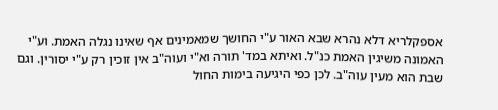אספקלריא דלא נהרא שבא האור ע"י החושך שמאמינים אף שאינו נגלה האמת. וע"י האמונה משיגין האמת כנ"ל. ואיתא במד' תורה וא"י ועוה"ב אין זוכין רק ע"י יסורין. וגם שבת הוא מעין עוה"ב. לכן כפי היגיעה בימות החול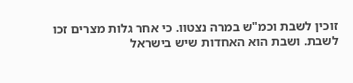זוכין לשבת וכמ"ש במרה נצטוו. כי אחר גלות מצרים זכו לשבת. ושבת הוא האחדות שיש בישראל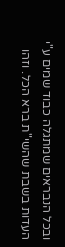ובכל הנבראים שמתגלה כבוד שמים ע"י העדות בשבת שהשי"ת ברא הכל. וזהו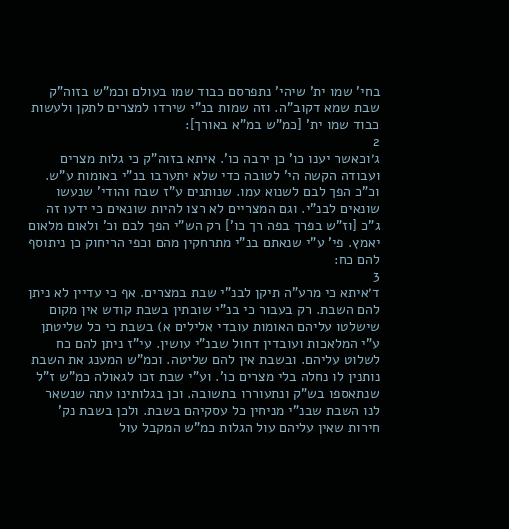בחי' שמו ית' שיהי' נתפרסם כבוד שמו בעולם וכמ"ש בזוה"ק שבת שמא דקוב"ה. וזה שמות בנ"י שירדו למצרים לתקן ולעשות כבוד שמו ית' [כמ"ש במ"א באורך]:
2
ג׳וכאשר יענו כו' כן ירבה כו'. איתא בזוה"ק כי גלות מצרים ועבודה הקשה הי' לטובה כדי שלא יתערבו בנ"י באומות ע"ש. וכ"כ הפך לבם לשנוא עמו. שנותנים ע"ז שבח והודי' שנעשו שונאים לבנ"י. וגם המצריים לא רצו להיות שונאים כי ידעו זה ג"כ [וז"ש בפרך בפה רך כו'] רק הש"י הפך לבם וכ' ולאום מלאום יאמץ. פי' ע"י שנאתם בנ"י מתרחקין מהם וכפי הריחוק כן ניתוסף להם כח:
3
ד׳איתא כי מרע"ה תיקן לבנ"י שבת במצרים. אף כי עדיין לא ניתן להם השבת. רק בעבור כי בנ"י שובתין בשבת קודש אין מקום שישלטו עליהם האומות עובדי אלילים א) בשבת כי כל שליטתן ע"י המלאכות ועובדין דחול שבנ"י עושין. עי"ז ניתן להם כח לשלוט עליהם. ובשבת אין להם שליטה. וכמ"ש המענג את השבת נותנין לו נחלה בלי מצרים כו'. וע"י שבת זכו לגאולה כמ"ש ז"ל שנתאספו בש"ק ונתעוררו בתשובה. וכן בגלותינו עתה שנשאר לנו השבת שבנ"י מניחין כל עסקיהם בשבת. ולכן בשבת נק' חירות שאין עליהם עול הגלות כמ"ש המקבל עול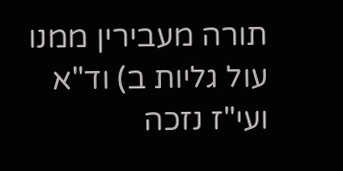תורה מעבירין ממנו עול גליות ב) וד"א ועי"ז נזכה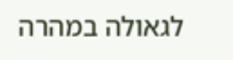לגאולה במהרה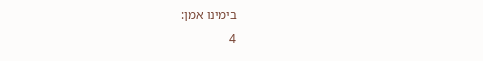בימינו אמן:
4